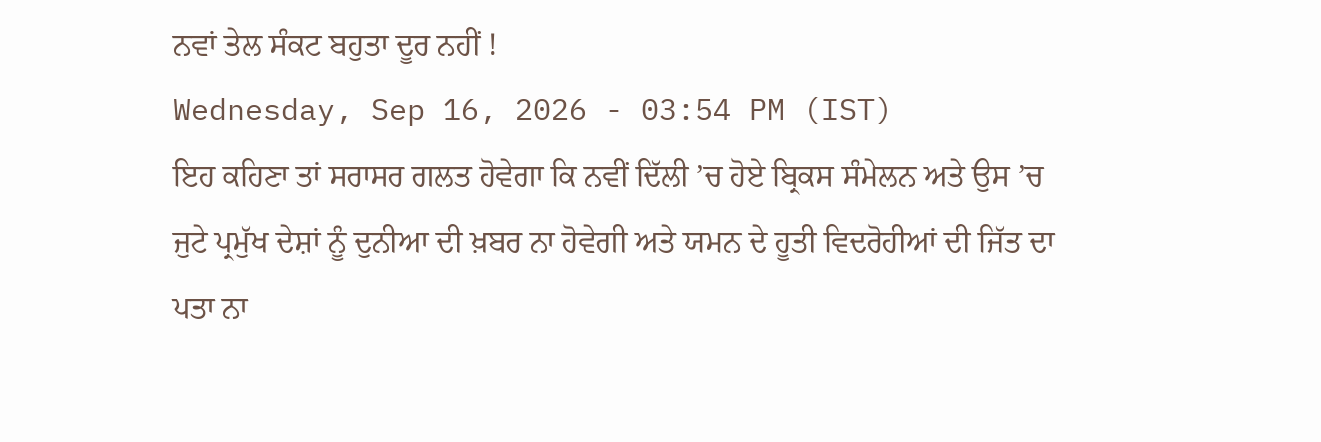ਨਵਾਂ ਤੇਲ ਸੰਕਟ ਬਹੁਤਾ ਦੂਰ ਨਹੀਂ !
Wednesday, Sep 16, 2026 - 03:54 PM (IST)
ਇਹ ਕਹਿਣਾ ਤਾਂ ਸਰਾਸਰ ਗਲਤ ਹੋਵੇਗਾ ਕਿ ਨਵੀਂ ਦਿੱਲੀ ’ਚ ਹੋਏ ਬ੍ਰਿਕਸ ਸੰਮੇਲਨ ਅਤੇ ਉਸ ’ਚ ਜੁਟੇ ਪ੍ਰਮੁੱਖ ਦੇਸ਼ਾਂ ਨੂੰ ਦੁਨੀਆ ਦੀ ਖ਼ਬਰ ਨਾ ਹੋਵੇਗੀ ਅਤੇ ਯਮਨ ਦੇ ਹੂਤੀ ਵਿਦਰੋਹੀਆਂ ਦੀ ਜਿੱਤ ਦਾ ਪਤਾ ਨਾ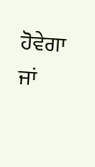ਹੋਵੇਗਾ ਜਾਂ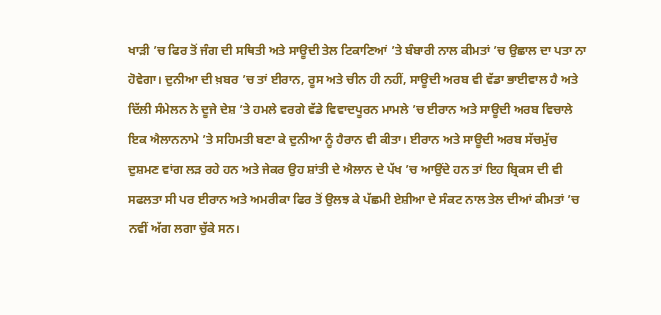ਖਾੜੀ ’ਚ ਫਿਰ ਤੋਂ ਜੰਗ ਦੀ ਸਥਿਤੀ ਅਤੇ ਸਾਊਦੀ ਤੇਲ ਟਿਕਾਣਿਆਂ ’ਤੇ ਬੰਬਾਰੀ ਨਾਲ ਕੀਮਤਾਂ ’ਚ ਉਛਾਲ ਦਾ ਪਤਾ ਨਾ ਹੋਵੇਗਾ। ਦੁਨੀਆ ਦੀ ਖ਼ਬਰ ’ਚ ਤਾਂ ਈਰਾਨ, ਰੂਸ ਅਤੇ ਚੀਨ ਹੀ ਨਹੀਂ, ਸਾਊਦੀ ਅਰਬ ਵੀ ਵੱਡਾ ਭਾਈਵਾਲ ਹੈ ਅਤੇ ਦਿੱਲੀ ਸੰਮੇਲਨ ਨੇ ਦੂਜੇ ਦੇਸ਼ ’ਤੇ ਹਮਲੇ ਵਰਗੇ ਵੱਡੇ ਵਿਵਾਦਪੂਰਨ ਮਾਮਲੇ ’ਚ ਈਰਾਨ ਅਤੇ ਸਾਊਦੀ ਅਰਬ ਵਿਚਾਲੇ ਇਕ ਐਲਾਨਨਾਮੇ ’ਤੇ ਸਹਿਮਤੀ ਬਣਾ ਕੇ ਦੁਨੀਆ ਨੂੰ ਹੈਰਾਨ ਵੀ ਕੀਤਾ। ਈਰਾਨ ਅਤੇ ਸਾਊਦੀ ਅਰਬ ਸੱਚਮੁੱਚ ਦੁਸ਼ਮਣ ਵਾਂਗ ਲੜ ਰਹੇ ਹਨ ਅਤੇ ਜੇਕਰ ਉਹ ਸ਼ਾਂਤੀ ਦੇ ਐਲਾਨ ਦੇ ਪੱਖ ’ਚ ਆਉਂਦੇ ਹਨ ਤਾਂ ਇਹ ਬ੍ਰਿਕਸ ਦੀ ਵੀ ਸਫਲਤਾ ਸੀ ਪਰ ਈਰਾਨ ਅਤੇ ਅਮਰੀਕਾ ਫਿਰ ਤੋਂ ਉਲਝ ਕੇ ਪੱਛਮੀ ਏਸ਼ੀਆ ਦੇ ਸੰਕਟ ਨਾਲ ਤੇਲ ਦੀਆਂ ਕੀਮਤਾਂ ’ਚ ਨਵੀਂ ਅੱਗ ਲਗਾ ਚੁੱਕੇ ਸਨ।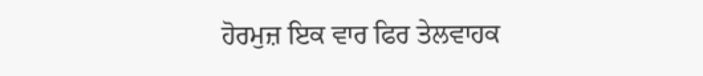ਹੋਰਮੁਜ਼ ਇਕ ਵਾਰ ਫਿਰ ਤੇਲਵਾਹਕ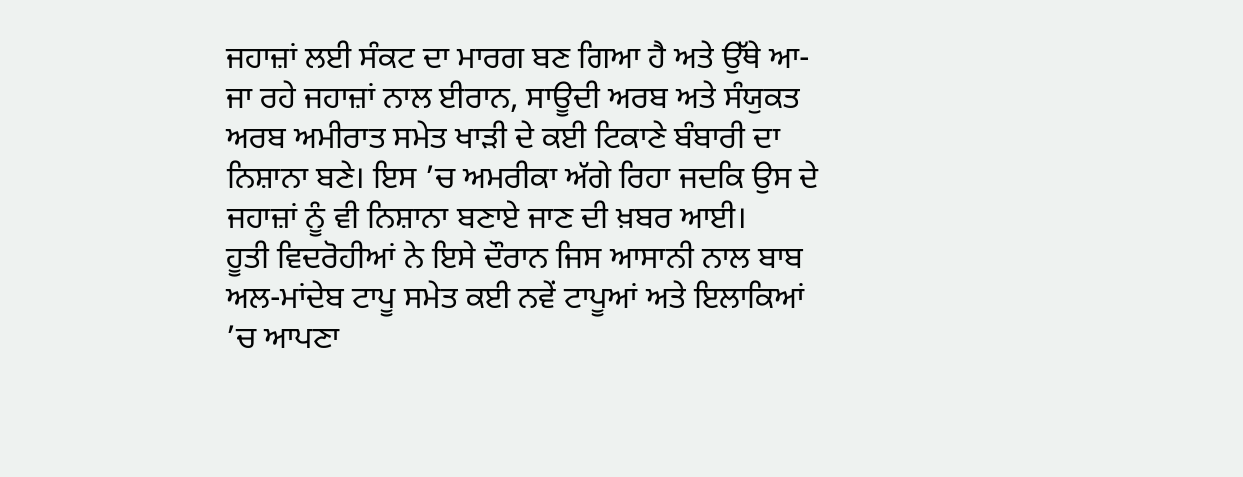ਜਹਾਜ਼ਾਂ ਲਈ ਸੰਕਟ ਦਾ ਮਾਰਗ ਬਣ ਗਿਆ ਹੈ ਅਤੇ ਉੱਥੇ ਆ-ਜਾ ਰਹੇ ਜਹਾਜ਼ਾਂ ਨਾਲ ਈਰਾਨ, ਸਾਊਦੀ ਅਰਬ ਅਤੇ ਸੰਯੁਕਤ ਅਰਬ ਅਮੀਰਾਤ ਸਮੇਤ ਖਾੜੀ ਦੇ ਕਈ ਟਿਕਾਣੇ ਬੰਬਾਰੀ ਦਾ ਨਿਸ਼ਾਨਾ ਬਣੇ। ਇਸ ’ਚ ਅਮਰੀਕਾ ਅੱਗੇ ਰਿਹਾ ਜਦਕਿ ਉਸ ਦੇ ਜਹਾਜ਼ਾਂ ਨੂੰ ਵੀ ਨਿਸ਼ਾਨਾ ਬਣਾਏ ਜਾਣ ਦੀ ਖ਼ਬਰ ਆਈ।
ਹੂਤੀ ਵਿਦਰੋਹੀਆਂ ਨੇ ਇਸੇ ਦੌਰਾਨ ਜਿਸ ਆਸਾਨੀ ਨਾਲ ਬਾਬ ਅਲ-ਮਾਂਦੇਬ ਟਾਪੂ ਸਮੇਤ ਕਈ ਨਵੇਂ ਟਾਪੂਆਂ ਅਤੇ ਇਲਾਕਿਆਂ ’ਚ ਆਪਣਾ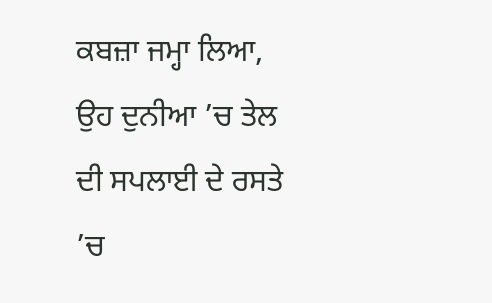ਕਬਜ਼ਾ ਜਮ੍ਹਾ ਲਿਆ, ਉਹ ਦੁਨੀਆ ’ਚ ਤੇਲ ਦੀ ਸਪਲਾਈ ਦੇ ਰਸਤੇ ’ਚ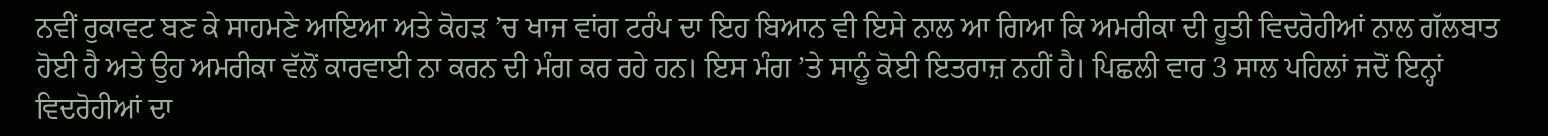ਨਵੀਂ ਰੁਕਾਵਟ ਬਣ ਕੇ ਸਾਹਮਣੇ ਆਇਆ ਅਤੇ ਕੋਹੜ ’ਚ ਖਾਜ ਵਾਂਗ ਟਰੰਪ ਦਾ ਇਹ ਬਿਆਨ ਵੀ ਇਸੇ ਨਾਲ ਆ ਗਿਆ ਕਿ ਅਮਰੀਕਾ ਦੀ ਹੂਤੀ ਵਿਦਰੋਹੀਆਂ ਨਾਲ ਗੱਲਬਾਤ ਹੋਈ ਹੈ ਅਤੇ ਉਹ ਅਮਰੀਕਾ ਵੱਲੋਂ ਕਾਰਵਾਈ ਨਾ ਕਰਨ ਦੀ ਮੰਗ ਕਰ ਰਹੇ ਹਨ। ਇਸ ਮੰਗ ’ਤੇ ਸਾਨੂੰ ਕੋਈ ਇਤਰਾਜ਼ ਨਹੀਂ ਹੈ। ਪਿਛਲੀ ਵਾਰ 3 ਸਾਲ ਪਹਿਲਾਂ ਜਦੋਂ ਇਨ੍ਹਾਂ ਵਿਦਰੋਹੀਆਂ ਦਾ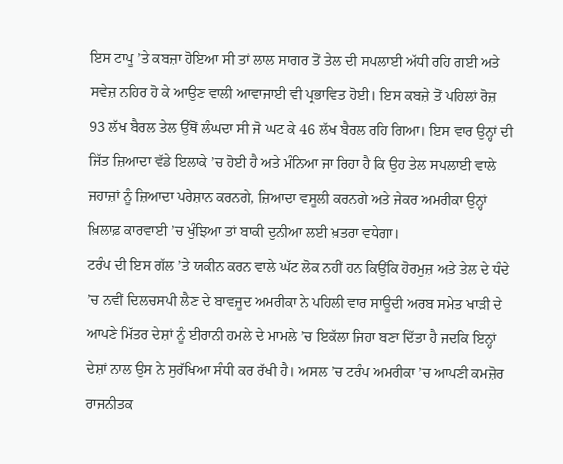ਇਸ ਟਾਪੂ ’ਤੇ ਕਬਜ਼ਾ ਹੋਇਆ ਸੀ ਤਾਂ ਲਾਲ ਸਾਗਰ ਤੋਂ ਤੇਲ ਦੀ ਸਪਲਾਈ ਅੱਧੀ ਰਹਿ ਗਈ ਅਤੇ ਸਵੇਜ਼ ਨਹਿਰ ਹੋ ਕੇ ਆਉਣ ਵਾਲੀ ਆਵਾਜਾਈ ਵੀ ਪ੍ਰਭਾਵਿਤ ਹੋਈ। ਇਸ ਕਬਜ਼ੇ ਤੋਂ ਪਹਿਲਾਂ ਰੋਜ਼ 93 ਲੱਖ ਬੈਰਲ ਤੇਲ ਉੱਥੋਂ ਲੰਘਦਾ ਸੀ ਜੋ ਘਟ ਕੇ 46 ਲੱਖ ਬੈਰਲ ਰਹਿ ਗਿਆ। ਇਸ ਵਾਰ ਉਨ੍ਹਾਂ ਦੀ ਜਿੱਤ ਜ਼ਿਆਦਾ ਵੱਡੇ ਇਲਾਕੇ ’ਚ ਹੋਈ ਹੈ ਅਤੇ ਮੰਨਿਆ ਜਾ ਰਿਹਾ ਹੈ ਕਿ ਉਹ ਤੇਲ ਸਪਲਾਈ ਵਾਲੇ ਜਹਾਜ਼ਾਂ ਨੂੰ ਜ਼ਿਆਦਾ ਪਰੇਸ਼ਾਨ ਕਰਨਗੇ, ਜ਼ਿਆਦਾ ਵਸੂਲੀ ਕਰਨਗੇ ਅਤੇ ਜੇਕਰ ਅਮਰੀਕਾ ਉਨ੍ਹਾਂ ਖ਼ਿਲਾਫ਼ ਕਾਰਵਾਈ ’ਚ ਖੁੰਝਿਆ ਤਾਂ ਬਾਕੀ ਦੁਨੀਆ ਲਈ ਖ਼ਤਰਾ ਵਧੇਗਾ।
ਟਰੰਪ ਦੀ ਇਸ ਗੱਲ ’ਤੇ ਯਕੀਨ ਕਰਨ ਵਾਲੇ ਘੱਟ ਲੋਕ ਨਹੀਂ ਹਨ ਕਿਉਂਕਿ ਹੋਰਮੁਜ਼ ਅਤੇ ਤੇਲ ਦੇ ਧੰਦੇ ’ਚ ਨਵੀਂ ਦਿਲਚਸਪੀ ਲੈਣ ਦੇ ਬਾਵਜੂਦ ਅਮਰੀਕਾ ਨੇ ਪਹਿਲੀ ਵਾਰ ਸਾਊਦੀ ਅਰਬ ਸਮੇਤ ਖਾੜੀ ਦੇ ਆਪਣੇ ਮਿੱਤਰ ਦੇਸ਼ਾਂ ਨੂੰ ਈਰਾਨੀ ਹਮਲੇ ਦੇ ਮਾਮਲੇ ’ਚ ਇਕੱਲਾ ਜਿਹਾ ਬਣਾ ਦਿੱਤਾ ਹੈ ਜਦਕਿ ਇਨ੍ਹਾਂ ਦੇਸ਼ਾਂ ਨਾਲ ਉਸ ਨੇ ਸੁਰੱਖਿਆ ਸੰਧੀ ਕਰ ਰੱਖੀ ਹੈ। ਅਸਲ ’ਚ ਟਰੰਪ ਅਮਰੀਕਾ ’ਚ ਆਪਣੀ ਕਮਜ਼ੋਰ ਰਾਜਨੀਤਕ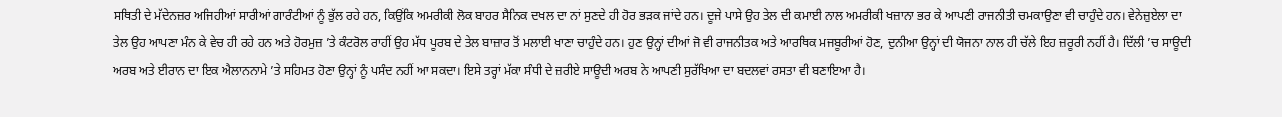ਸਥਿਤੀ ਦੇ ਮੱਦੇਨਜ਼ਰ ਅਜਿਹੀਆਂ ਸਾਰੀਆਂ ਗਾਰੰਟੀਆਂ ਨੂੰ ਭੁੱਲ ਰਹੇ ਹਨ, ਕਿਉਂਕਿ ਅਮਰੀਕੀ ਲੋਕ ਬਾਹਰ ਸੈਨਿਕ ਦਖਲ ਦਾ ਨਾਂ ਸੁਣਦੇ ਹੀ ਹੋਰ ਭੜਕ ਜਾਂਦੇ ਹਨ। ਦੂਜੇ ਪਾਸੇ ਉਹ ਤੇਲ ਦੀ ਕਮਾਈ ਨਾਲ ਅਮਰੀਕੀ ਖਜ਼ਾਨਾ ਭਰ ਕੇ ਆਪਣੀ ਰਾਜਨੀਤੀ ਚਮਕਾਉਣਾ ਵੀ ਚਾਹੁੰਦੇ ਹਨ। ਵੇਨੇਜ਼ੁਏਲਾ ਦਾ ਤੇਲ ਉਹ ਆਪਣਾ ਮੰਨ ਕੇ ਵੇਚ ਹੀ ਰਹੇ ਹਨ ਅਤੇ ਹੋਰਮੁਜ਼ ’ਤੇ ਕੰਟਰੋਲ ਰਾਹੀਂ ਉਹ ਮੱਧ ਪੂਰਬ ਦੇ ਤੇਲ ਬਾਜ਼ਾਰ ਤੋਂ ਮਲਾਈ ਖਾਣਾ ਚਾਹੁੰਦੇ ਹਨ। ਹੁਣ ਉਨ੍ਹਾਂ ਦੀਆਂ ਜੋ ਵੀ ਰਾਜਨੀਤਕ ਅਤੇ ਆਰਥਿਕ ਮਜਬੂਰੀਆਂ ਹੋਣ, ਦੁਨੀਆ ਉਨ੍ਹਾਂ ਦੀ ਯੋਜਨਾ ਨਾਲ ਹੀ ਚੱਲੇ ਇਹ ਜ਼ਰੂਰੀ ਨਹੀਂ ਹੈ। ਦਿੱਲੀ ’ਚ ਸਾਊਦੀ ਅਰਬ ਅਤੇ ਈਰਾਨ ਦਾ ਇਕ ਐਲਾਨਨਾਮੇ ’ਤੇ ਸਹਿਮਤ ਹੋਣਾ ਉਨ੍ਹਾਂ ਨੂੰ ਪਸੰਦ ਨਹੀਂ ਆ ਸਕਦਾ। ਇਸੇ ਤਰ੍ਹਾਂ ਮੱਕਾ ਸੰਧੀ ਦੇ ਜ਼ਰੀਏ ਸਾਊਦੀ ਅਰਬ ਨੇ ਆਪਣੀ ਸੁਰੱਖਿਆ ਦਾ ਬਦਲਵਾਂ ਰਸਤਾ ਵੀ ਬਣਾਇਆ ਹੈ।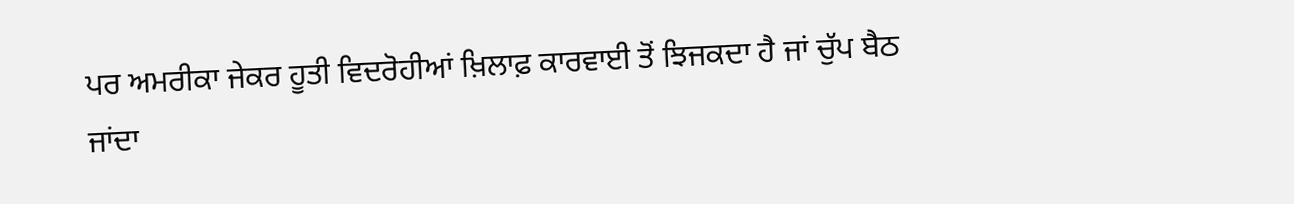ਪਰ ਅਮਰੀਕਾ ਜੇਕਰ ਹੂਤੀ ਵਿਦਰੋਹੀਆਂ ਖ਼ਿਲਾਫ਼ ਕਾਰਵਾਈ ਤੋਂ ਝਿਜਕਦਾ ਹੈ ਜਾਂ ਚੁੱਪ ਬੈਠ ਜਾਂਦਾ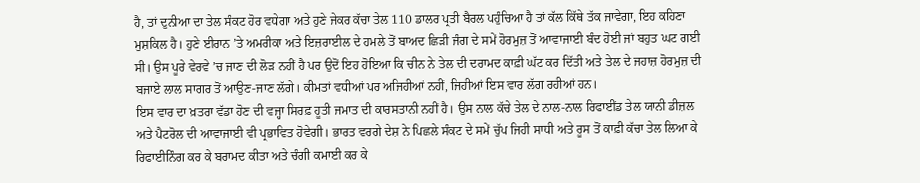ਹੈ, ਤਾਂ ਦੁਨੀਆ ਦਾ ਤੇਲ ਸੰਕਟ ਹੋਰ ਵਧੇਗਾ ਅਤੇ ਹੁਣੇ ਜੇਕਰ ਕੱਚਾ ਤੇਲ 110 ਡਾਲਰ ਪ੍ਰਤੀ ਬੈਰਲ ਪਹੁੰਚਿਆ ਹੈ ਤਾਂ ਕੱਲ ਕਿੱਥੇ ਤੱਕ ਜਾਵੇਗਾ, ਇਹ ਕਹਿਣਾ ਮੁਸ਼ਕਿਲ ਹੈ। ਹੁਣੇ ਈਰਾਨ ’ਤੇ ਅਮਰੀਕਾ ਅਤੇ ਇਜ਼ਰਾਈਲ ਦੇ ਹਮਲੇ ਤੋਂ ਬਾਅਦ ਛਿੜੀ ਜੰਗ ਦੇ ਸਮੇਂ ਹੋਰਮੁਜ਼ ਤੋਂ ਆਵਾਜਾਈ ਬੰਦ ਹੋਈ ਜਾਂ ਬਹੁਤ ਘਟ ਗਈ ਸੀ। ਉਸ ਪੂਰੇ ਵੇਰਵੇ ’ਚ ਜਾਣ ਦੀ ਲੋੜ ਨਹੀਂ ਹੈ ਪਰ ਉਦੋਂ ਇਹ ਹੋਇਆ ਕਿ ਚੀਨ ਨੇ ਤੇਲ ਦੀ ਦਰਾਮਦ ਕਾਫ਼ੀ ਘੱਟ ਕਰ ਦਿੱਤੀ ਅਤੇ ਤੇਲ ਦੇ ਜਹਾਜ਼ ਹੋਰਮੁਜ਼ ਦੀ ਬਜਾਏ ਲਾਲ ਸਾਗਰ ਤੋਂ ਆਉਣ-ਜਾਣ ਲੱਗੇ। ਕੀਮਤਾਂ ਵਧੀਆਂ ਪਰ ਅਜਿਹੀਆਂ ਨਹੀਂ, ਜਿਹੀਆਂ ਇਸ ਵਾਰ ਲੱਗ ਰਹੀਆਂ ਹਨ।
ਇਸ ਵਾਰ ਦਾ ਖ਼ਤਰਾ ਵੱਡਾ ਹੋਣ ਦੀ ਵਜ੍ਹਾ ਸਿਰਫ਼ ਹੂਤੀ ਜਮਾਤ ਦੀ ਕਾਰਸਤਾਨੀ ਨਹੀਂ ਹੈ। ਉਸ ਨਾਲ ਕੱਚੇ ਤੇਲ ਦੇ ਨਾਲ-ਨਾਲ ਰਿਫਾਈਂਡ ਤੇਲ ਯਾਨੀ ਡੀਜ਼ਲ ਅਤੇ ਪੈਟਰੋਲ ਦੀ ਆਵਾਜਾਈ ਵੀ ਪ੍ਰਭਾਵਿਤ ਹੋਵੇਗੀ। ਭਾਰਤ ਵਰਗੇ ਦੇਸ਼ ਨੇ ਪਿਛਲੇ ਸੰਕਟ ਦੇ ਸਮੇਂ ਚੁੱਪ ਜਿਹੀ ਸਾਧੀ ਅਤੇ ਰੂਸ ਤੋਂ ਕਾਫ਼ੀ ਕੱਚਾ ਤੇਲ ਲਿਆ ਕੇ ਰਿਫਾਈਨਿੰਗ ਕਰ ਕੇ ਬਰਾਮਦ ਕੀਤਾ ਅਤੇ ਚੰਗੀ ਕਮਾਈ ਕਰ ਕੇ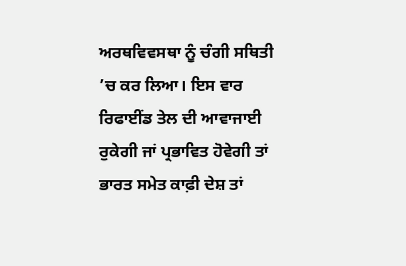ਅਰਥਵਿਵਸਥਾ ਨੂੰ ਚੰਗੀ ਸਥਿਤੀ ’ਚ ਕਰ ਲਿਆ। ਇਸ ਵਾਰ ਰਿਫਾਈਂਡ ਤੇਲ ਦੀ ਆਵਾਜਾਈ ਰੁਕੇਗੀ ਜਾਂ ਪ੍ਰਭਾਵਿਤ ਹੋਵੇਗੀ ਤਾਂ ਭਾਰਤ ਸਮੇਤ ਕਾਫ਼ੀ ਦੇਸ਼ ਤਾਂ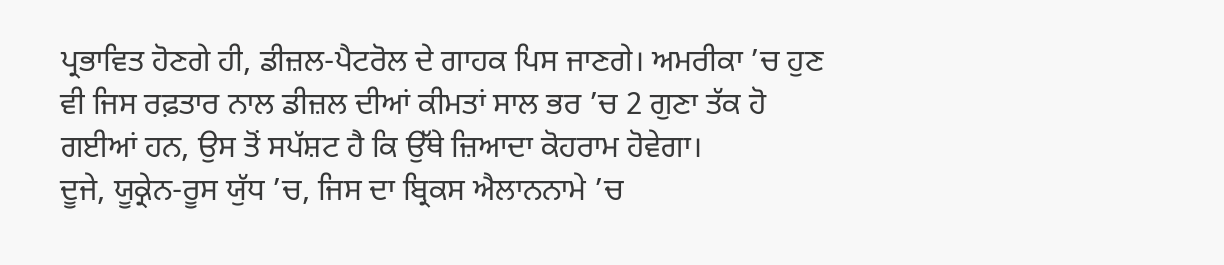ਪ੍ਰਭਾਵਿਤ ਹੋਣਗੇ ਹੀ, ਡੀਜ਼ਲ-ਪੈਟਰੋਲ ਦੇ ਗਾਹਕ ਪਿਸ ਜਾਣਗੇ। ਅਮਰੀਕਾ ’ਚ ਹੁਣ ਵੀ ਜਿਸ ਰਫ਼ਤਾਰ ਨਾਲ ਡੀਜ਼ਲ ਦੀਆਂ ਕੀਮਤਾਂ ਸਾਲ ਭਰ ’ਚ 2 ਗੁਣਾ ਤੱਕ ਹੋ ਗਈਆਂ ਹਨ, ਉਸ ਤੋਂ ਸਪੱਸ਼ਟ ਹੈ ਕਿ ਉੱਥੇ ਜ਼ਿਆਦਾ ਕੋਹਰਾਮ ਹੋਵੇਗਾ।
ਦੂਜੇ, ਯੂਕ੍ਰੇਨ-ਰੂਸ ਯੁੱਧ ’ਚ, ਜਿਸ ਦਾ ਬ੍ਰਿਕਸ ਐਲਾਨਨਾਮੇ ’ਚ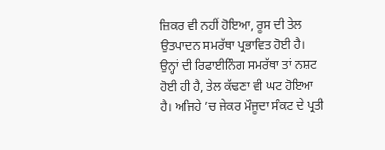ਜ਼ਿਕਰ ਵੀ ਨਹੀਂ ਹੋਇਆ, ਰੂਸ ਦੀ ਤੇਲ ਉਤਪਾਦਨ ਸਮਰੱਥਾ ਪ੍ਰਭਾਵਿਤ ਹੋਈ ਹੈ। ਉਨ੍ਹਾਂ ਦੀ ਰਿਫਾਈਨਿੰਗ ਸਮਰੱਥਾ ਤਾਂ ਨਸ਼ਟ ਹੋਈ ਹੀ ਹੈ, ਤੇਲ ਕੱਢਣਾ ਵੀ ਘਟ ਹੋਇਆ ਹੈ। ਅਜਿਹੇ ’ਚ ਜੇਕਰ ਮੌਜੂਦਾ ਸੰਕਟ ਦੇ ਪ੍ਰਤੀ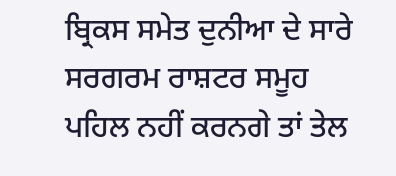ਬ੍ਰਿਕਸ ਸਮੇਤ ਦੁਨੀਆ ਦੇ ਸਾਰੇ ਸਰਗਰਮ ਰਾਸ਼ਟਰ ਸਮੂਹ ਪਹਿਲ ਨਹੀਂ ਕਰਨਗੇ ਤਾਂ ਤੇਲ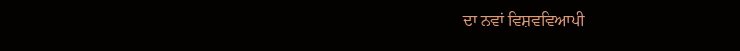ਦਾ ਨਵਾਂ ਵਿਸ਼ਵਵਿਆਪੀ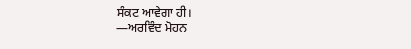ਸੰਕਟ ਆਵੇਗਾ ਹੀ।
—ਅਰਵਿੰਦ ਮੋਹਨ